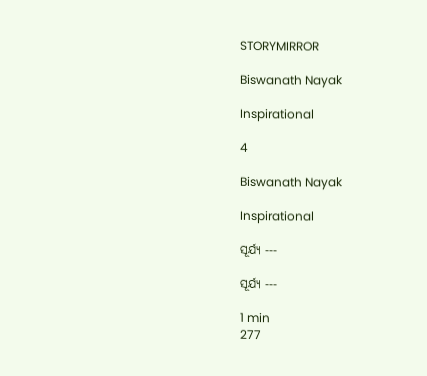STORYMIRROR

Biswanath Nayak

Inspirational

4

Biswanath Nayak

Inspirational

ସୂର୍ଯ୍ୟ ---

ସୂର୍ଯ୍ୟ ---

1 min
277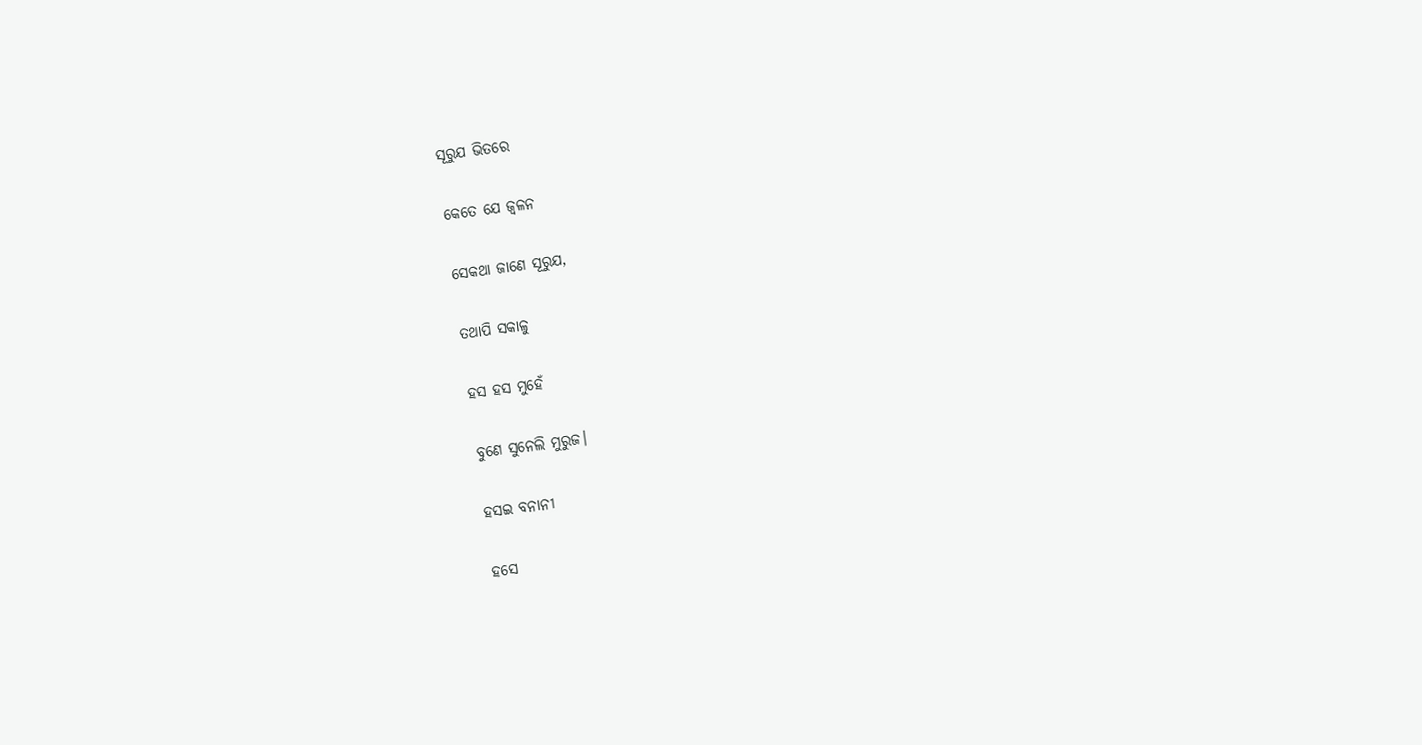ସୂରୁଯ ଭିତରେ

କେତେ ଯେ ଜ୍ଵଳନ

ସେକଥା ଜାଣେ ସୂରୁଯ,

ତଥାପି ସକାଳୁ

ହସ ହସ ମୁହେଁ

ବୁଣେ ସୁନେଲି ମୁରୁଜ।

ହସଇ ବନାନୀ

ହସେ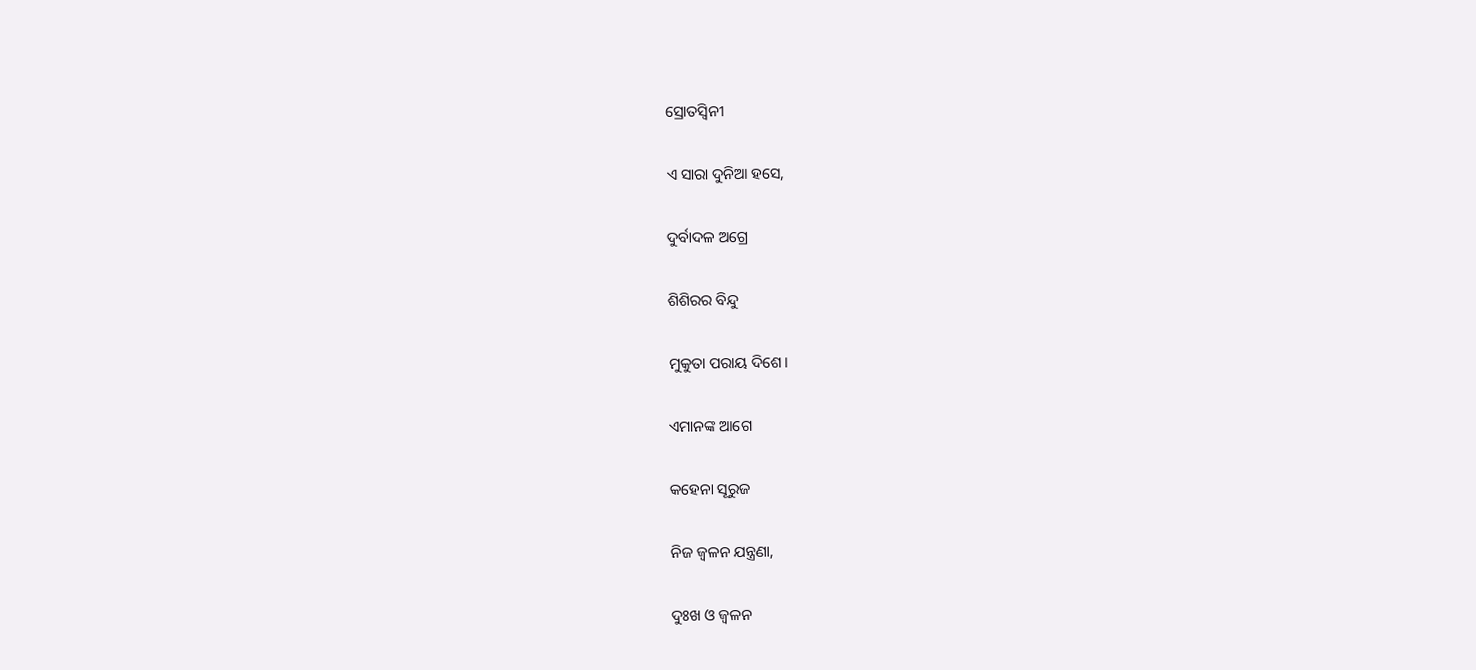ସ୍ରୋତସ୍ଵିନୀ

ଏ ସାରା ଦୁନିଆ ହସେ,

ଦୁର୍ବାଦଳ ଅଗ୍ରେ

ଶିଶିରର ବିନ୍ଦୁ

ମୁକୁତା ପରାୟ ଦିଶେ।

ଏମାନଙ୍କ ଆଗେ

କହେନା ସୂରୁଜ

ନିଜ ଜ୍ଵଳନ ଯନ୍ତ୍ରଣା,

ଦୁଃଖ ଓ ଜ୍ଵଳନ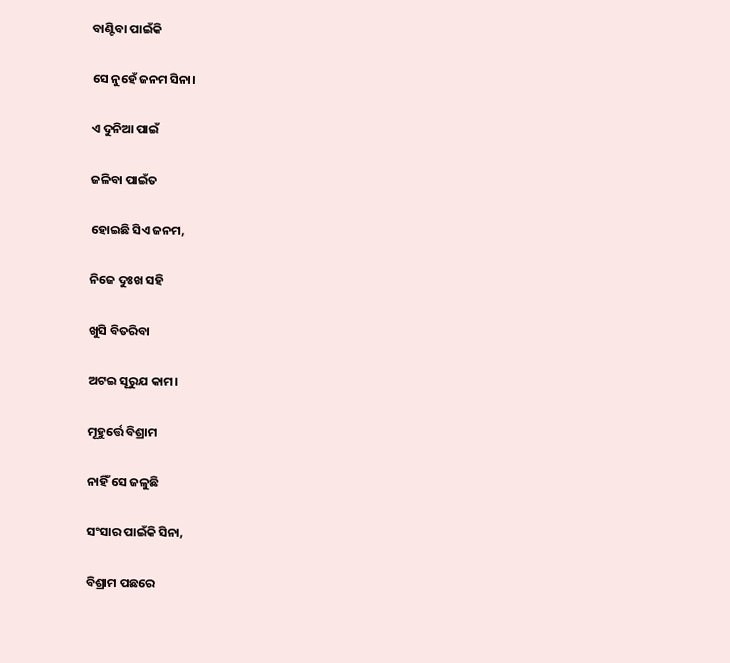ବାଣ୍ଟିବା ପାଇଁକି

ସେ ନୁହେଁ ଜନମ ସିନା।

ଏ ଦୁନିଆ ପାଇଁ

ଜଳିବା ପାଇଁତ

ହୋଇଛି ସିଏ ଜନମ,

ନିଜେ ଦୁଃଖ ସହି

ଖୁସି ବିତରିବା

ଅଟଇ ସୂରୁଯ କାମ।

ମୂହୁର୍ତ୍ତେ ବିଶ୍ରାମ

ନାହିଁ ସେ ଜଳୁଛି

ସଂସାର ପାଇଁକି ସିନା,

ବିଶ୍ରାମ ପଛରେ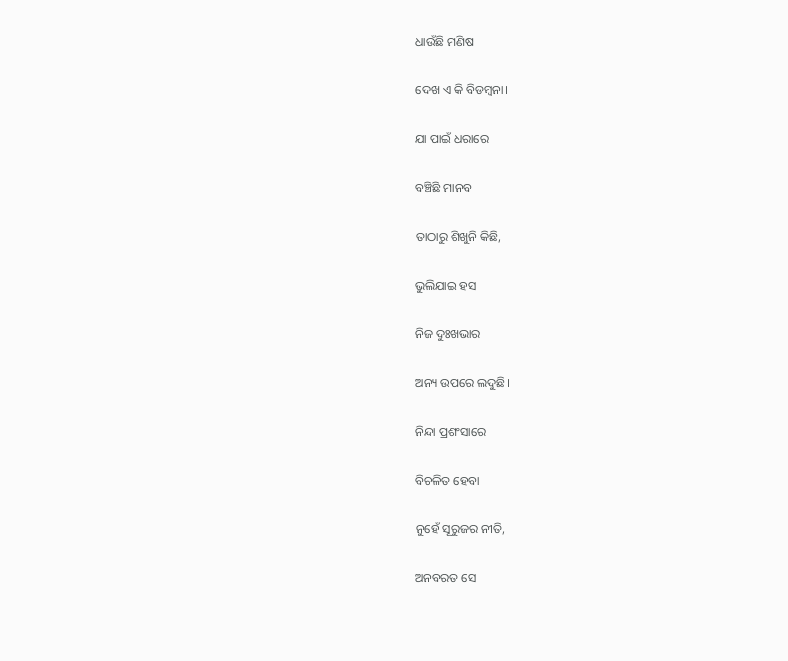ଧାଉଁଛି ମଣିଷ

ଦେଖ ଏ କି ବିଡମ୍ବନା।

ଯା ପାଇଁ ଧରାରେ

ବଞ୍ଚିଛି ମାନବ

ତାଠାରୁ ଶିଖୁନି କିଛି,

ଭୁଲିଯାଇ ହସ

ନିଜ ଦୁଃଖଭାର

ଅନ୍ୟ ଉପରେ ଲଦୁଛି।

ନିନ୍ଦା ପ୍ରଶଂସାରେ

ବିଚଳିତ ହେବା

ନୁହେଁ ସୂରୁଜର ନୀତି,

ଅନବରତ ସେ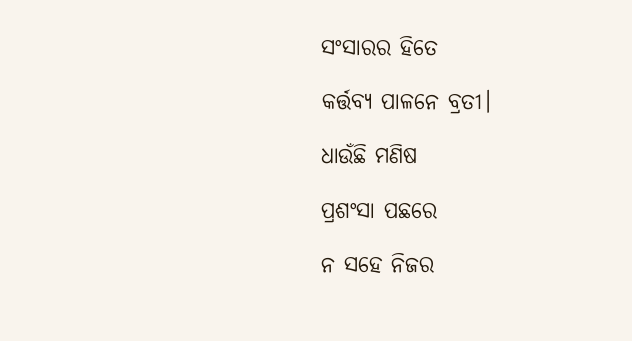ସଂସାରର ହିତେ

କର୍ତ୍ତବ୍ୟ ପାଳନେ ବ୍ରତୀ।

ଧାଉଁଛି ମଣିଷ

ପ୍ରଶଂସା ପଛରେ

ନ ସହେ ନିଜର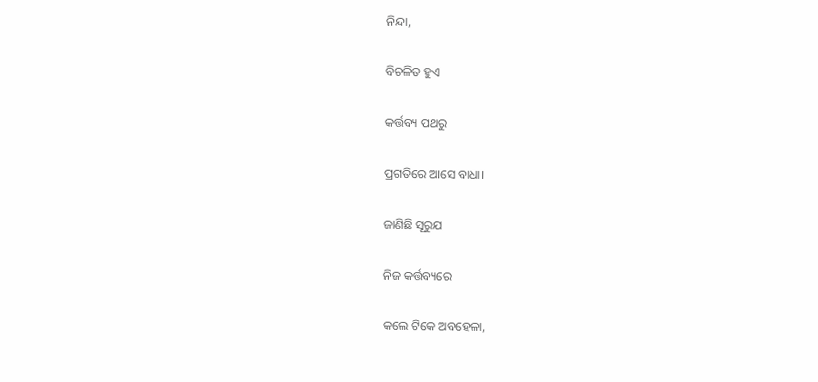ନିନ୍ଦା,

ବିଚଳିତ ହୁଏ

କର୍ତ୍ତବ୍ୟ ପଥରୁ

ପ୍ରଗତିରେ ଆସେ ବାଧା।

ଜାଣିଛି ସୂରୁଯ

ନିଜ କର୍ତ୍ତବ୍ୟରେ

କଲେ ଟିକେ ଅବହେଳା,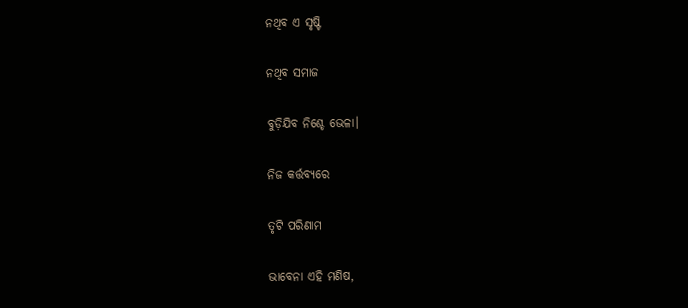ନଥିବ ଏ ସୃଷ୍ଟି

ନଥିବ ସମାଜ

ବୁଡ଼ିଯିବ ନିଶ୍ଚେ ଭେଳା।

ନିଜ କର୍ତ୍ତବ୍ୟରେ

ତୃଟି ପରିଣାମ

ଭାବେନା ଏହି ମଣିଷ,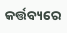କର୍ତ୍ତବ୍ୟରେ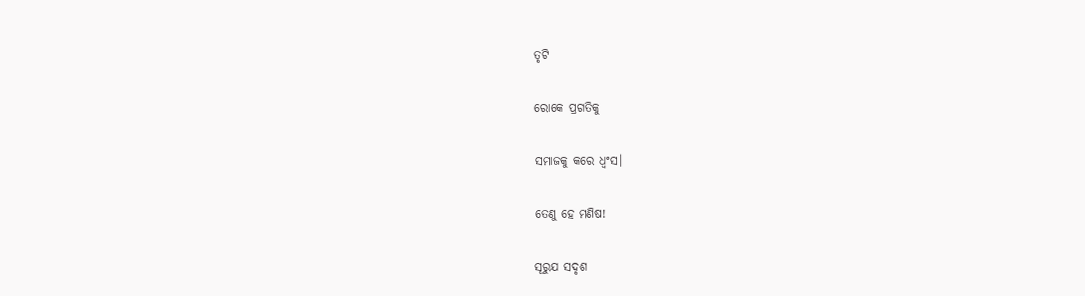ତୃଟି

ରୋକେ ପ୍ରଗତିକୁ

ସମାଜକୁ କରେ ଧ୍ଵଂସ।

ତେଣୁ ହେ ମଣିଷ!

ସୂରୁଯ ସଦୃଶ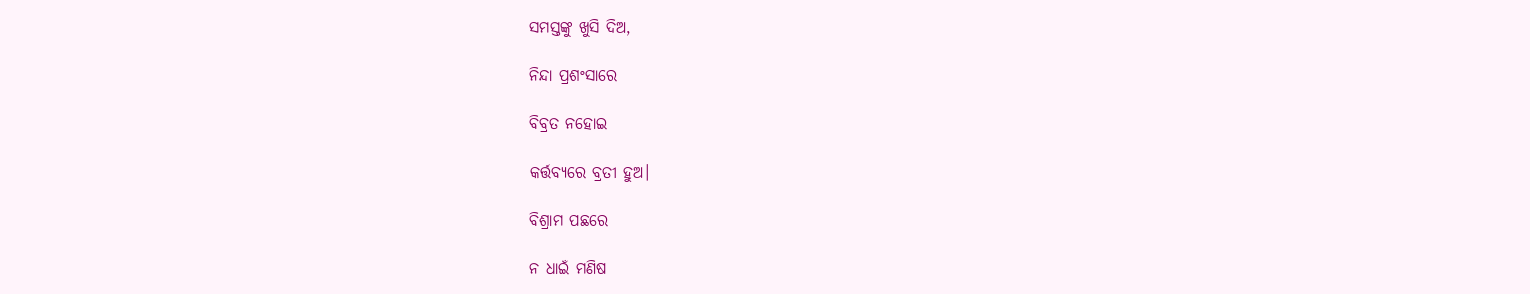ସମସ୍ତଙ୍କୁ ଖୁସି ଦିଅ,

ନିନ୍ଦା ପ୍ରଶଂସାରେ

ବିବ୍ରତ ନହୋଇ

କର୍ତ୍ତବ୍ୟରେ ବ୍ରତୀ ହୁଅ।

ବିଶ୍ରାମ ପଛରେ

ନ ଧାଇଁ ମଣିଷ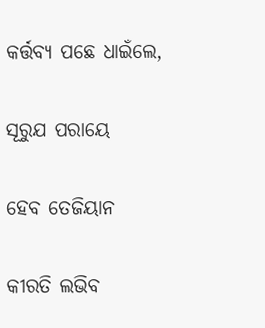କର୍ତ୍ତବ୍ୟ ପଛେ ଧାଇଁଲେ,

ସୂରୁଯ ପରାୟେ

ହେବ ତେଜିୟାନ

କୀରତି ଲଭିବ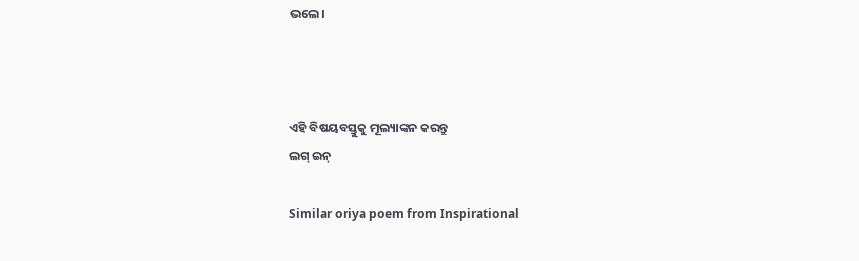ଭଲେ।



ଏହି ବିଷୟବସ୍ତୁକୁ ମୂଲ୍ୟାଙ୍କନ କରନ୍ତୁ
ଲଗ୍ ଇନ୍

Similar oriya poem from Inspirational